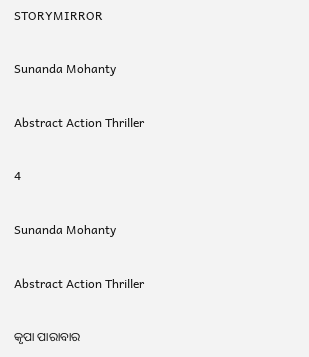STORYMIRROR

Sunanda Mohanty

Abstract Action Thriller

4

Sunanda Mohanty

Abstract Action Thriller

କୃପା ପାରାବାର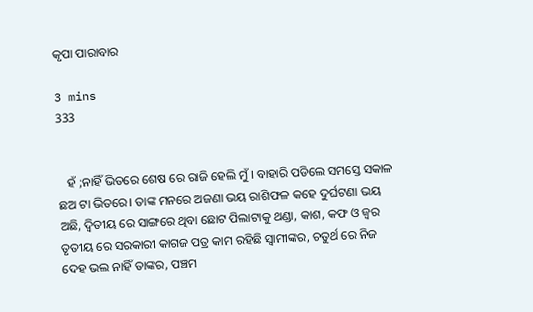କୃପା ପାରାବାର

3 mins
333


   ହଁ ;ନାହିଁ ଭିତରେ ଶେଷ ରେ ରାଜି ହେଲି ମୁଁ । ବାହାରି ପଡିଲେ ସମସ୍ତେ ସକାଳ ଛଅ ଟା ଭିତରେ। ତାଙ୍କ ମନରେ ଅଜଣା ଭୟ ରାଶିଫଳ କହେ ଦୁର୍ଘଟଣା ଭୟ ଅଛି, ଦ୍ୱିତୀୟ ରେ ସାଙ୍ଗରେ ଥିବା ଛୋଟ ପିଲାଟାକୁ ଥଣ୍ଡା, କାଶ, କଫ ଓ ଜ୍ୱର ତୃତୀୟ ରେ ସରକାରୀ କାଗଜ ପତ୍ର କାମ ରହିଛି ସ୍ୱାମୀଙ୍କର, ଚତୁର୍ଥ ରେ ନିଜ ଦେହ ଭଲ ନାହିଁ ତାଙ୍କର, ପଞ୍ଚମ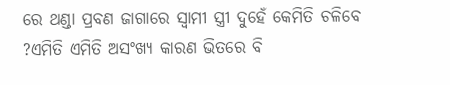ରେ ଥଣ୍ଡା ପ୍ରବଣ ଜାଗାରେ ସ୍ୱାମୀ ସ୍ତ୍ରୀ ଦୁହେଁ କେମିତି ଚଳିବେ ?ଏମିତି ଏମିତି ଅସଂଖ୍ୟ କାରଣ ଭିତରେ ବି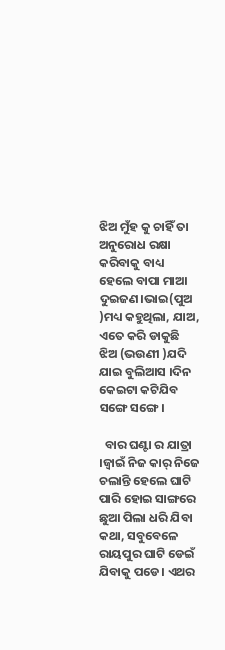ଝିଅ ମୁଁହ କୁ ଚାହିଁ ତା ଅନୁରୋଧ ରକ୍ଷା କରିବାକୁ ବାଧ୍ୟ ହେଲେ ବାପା ମାଆ ଦୁଇଜଣ।ଭାଇ(ପୁଅ )ମଧ୍ୟ କହୁଥିଲା, ଯାଅ, ଏତେ କରି ଡାକୁଛି ଝିଅ (ଭଉଣୀ )ଯଦି ଯାଇ ବୁଲିଆସ ।ଦିନ କେଇଟା କଟିଯିବ ସଙ୍ଗେ ସଙ୍ଗେ।

  ବାର ଘଣ୍ଟା ର ଯାତ୍ରା ।ଜ୍ୱାଇଁ ନିଜ କାର୍ ନିଜେ ଚଲାନ୍ତି ହେଲେ ଘାଟି ପାରି ହୋଇ ସାଙ୍ଗରେ ଛୁଆ ପିଲା ଧରି ଯିବା କଥା, ସବୁବେଳେ ରାୟପୁର ଘାଟି ଡେଇଁ ଯିବାକୁ ପଡେ। ଏଥର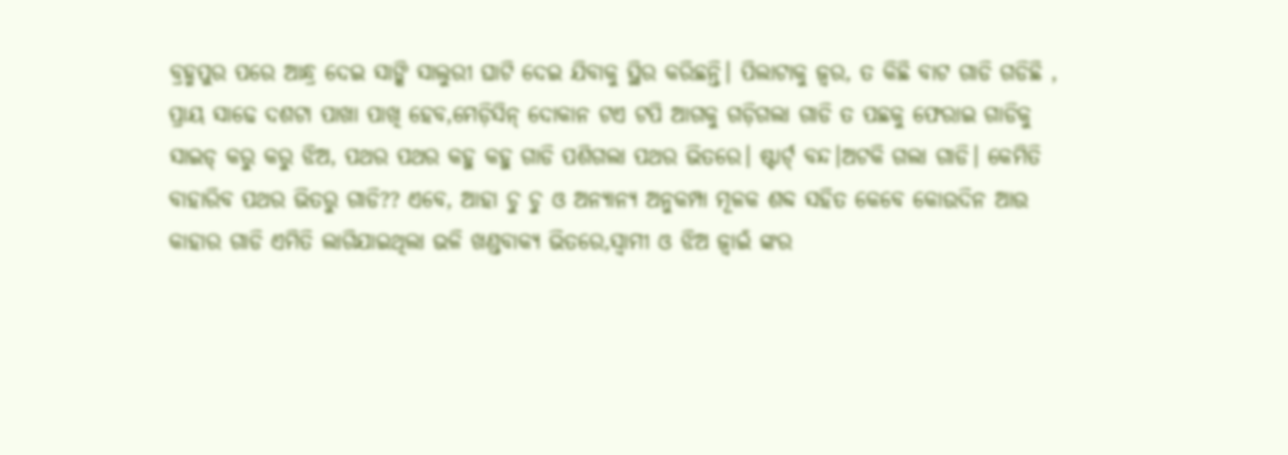ବ୍ରହ୍ମପୁର ପରେ ଆନ୍ଧ୍ର ଦେଇ ସାଙ୍କି ସାଲୁରୀ ଘାଟି ଦେଇ ଯିବାକୁ ସ୍ଥିର କରିଛନ୍ତି। ପିଲାଟାକୁ ଜ୍ୱର, ତ କିଛି ବାଟ ଗାଡି ଗଡିଛି , ପ୍ରାୟ ସାଢେ ଦଶଟା ପାଖା ପାଖି ହେବ,ମେଡ଼ିସିନ୍ ଦୋକାନ ଟଏ ଟପି ଆଗକୁ ଗଡ଼ିଗଲା ଗାଡି ତ ପଛକୁ ଫେରାଇ ଗାଡିକୁ ସାଇଡ୍ କରୁ କରୁ ଝିଅ, ପଥର ପଥର କହୁ କହୁ ଗାଡି ପଶିଗଲା ପଥର ଭିତରେ। ଷ୍ଟାର୍ଟ୍ ବନ୍ଦ।ଅଟକି ଗଲା ଗାଡି। କେମିତି ବାହାରିବ ପଥର ଭିତରୁ ଗାଡି?? ଏବେ, ଆହା ଚୁ ଚୁ ଓ ଅନ୍ୟାନ୍ୟ ଅନୁକମ୍ପା ମୂଳକ ଶବ୍ଦ ସହିତ କେବେ କୋଉଦିନ ଆଉ କାହାର ଗାଡି ଏମିତି ଲାଗିଯାଇଥିଲା ଭଳି ଖଣ୍ଡବାକ୍ୟ ଭିତରେ,ସ୍ୱାମୀ ଓ ଝିଅ ଜ୍ୱାଇଁ ଙ୍କର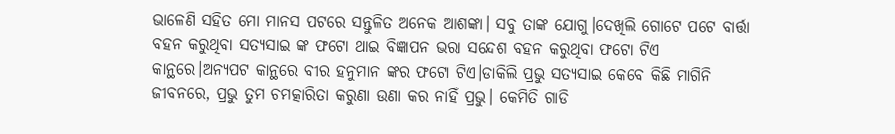ଭାଳେଣି ସହିତ ମୋ ମାନସ ପଟରେ ସନ୍ତୁଳିତ ଅନେକ ଆଶଙ୍କା। ସବୁ ତାଙ୍କ ଯୋଗୁ।ଦେଖିଲି ଗୋଟେ ପଟେ ବାର୍ତ୍ତା ବହନ କରୁଥିବା ସତ୍ୟସାଇ ଙ୍କ ଫଟୋ ଥାଇ ବିଜ୍ଞାପନ ଭରା ସନ୍ଦେଶ ବହନ କରୁଥିବା ଫଟୋ ଟିଏ କାନ୍ଥରେ।ଅନ୍ୟପଟ କାନ୍ଥରେ ବୀର ହନୁମାନ ଙ୍କର ଫଟୋ ଟିଏ।ଡାକିଲି ପ୍ରଭୁ ସତ୍ୟସାଇ କେବେ କିଛି ମାଗିନି ଜୀବନରେ, ପ୍ରଭୁ ତୁମ ଚମତ୍କାରିତା କରୁଣା ଉଣା କର ନାହିଁ ପ୍ରଭୁ। କେମିତି ଗାଡି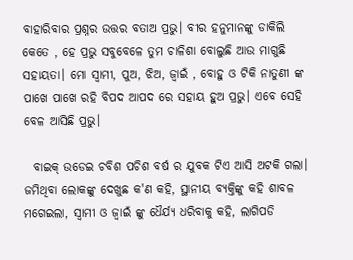ବାହାରିବାର ପ୍ରଶ୍ନର ଉତ୍ତର ବତାଅ ପ୍ରଭୁ। ବୀର ହନୁମାନଙ୍କୁ ଡାକିଲି କେତେ , ହେ ପ୍ରଭୁ ସବୁବେଳେ ତୁମ ଚାଳିଶା ବୋଲୁଛି ଆଉ ମାଗୁଛି ସହାୟତା। ମୋ ସ୍ୱାମୀ, ପୁଅ, ଝିଅ, ଜ୍ୱାଇଁ , ବୋହୁ ଓ ଟିକି ନାତୁଣୀ ଙ୍କ ପାଖେ ପାଖେ ରହି ବିପଦ ଆପଦ ରେ ସହାୟ ହୁଅ ପ୍ରଭୁ। ଏବେ ସେହି ବେଳ ଆସିଛି ପ୍ରଭୁ।

  ବାଇକ୍ ଉଡେଇ ଚବିଶ ପଚିଶ ବର୍ଷ ର ଯୁବକ ଟିଏ ଆସି ଅଟକି ଗଲା। ଜମିଥିବା ଲୋକଙ୍କୁ ଦେଖୁଛ କ'ଣ କହି, ସ୍ଥାନୀୟ ବ୍ୟକ୍ତିଙ୍କୁ କହି ଶାବଳ ମଗେଇଲା, ସ୍ୱାମୀ ଓ ଜ୍ୱାଇଁ ଙ୍କୁ ଧୈର୍ଯ୍ୟ ଧରିବାକୁ କହି, ଲାଗିପଡି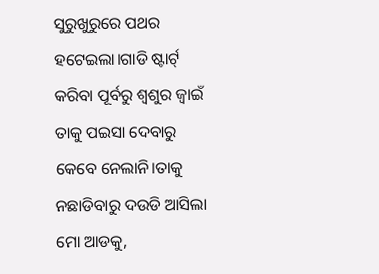ସୁରୁଖୁରୁରେ ପଥର ହଟେଇଲା।ଗାଡି ଷ୍ଟାର୍ଟ୍ କରିବା ପୂର୍ବରୁ ଶ୍ଵଶୁର ଜ୍ୱାଇଁ ତାକୁ ପଇସା ଦେବାରୁ କେବେ ନେଲାନି।ତାକୁ ନଛାଡିବାରୁ ଦଉଡି ଆସିଲା ମୋ ଆଡକୁ,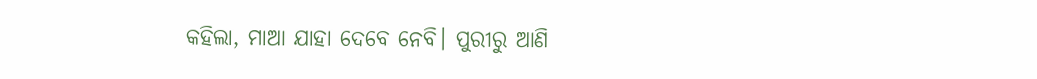କହିଲା, ମାଆ ଯାହା ଦେବେ ନେବି। ପୁରୀରୁ ଆଣି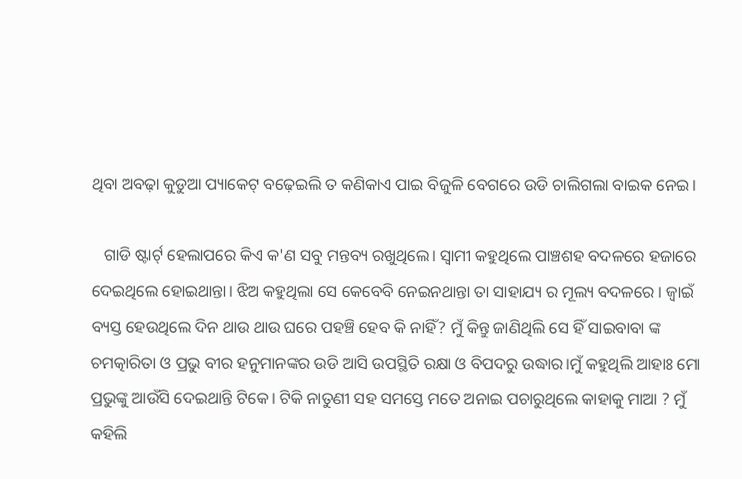ଥିବା ଅବଢ଼ା କୁଡୁଆ ପ୍ୟାକେଟ୍ ବଢ଼େଇଲି ତ କଣିକାଏ ପାଇ ବିଜୁଳି ବେଗରେ ଉଡି ଚାଲିଗଲା ବାଇକ ନେଇ।

   ଗାଡି ଷ୍ଟାର୍ଟ୍ ହେଲାପରେ କିଏ କ'ଣ ସବୁ ମନ୍ତବ୍ୟ ରଖୁଥିଲେ। ସ୍ୱାମୀ କହୁଥିଲେ ପାଞ୍ଚଶହ ବଦଳରେ ହଜାରେ ଦେଇଥିଲେ ହୋଇଥାନ୍ତା। ଝିଅ କହୁଥିଲା ସେ କେବେବି ନେଇନଥାନ୍ତା ତା ସାହାଯ୍ୟ ର ମୂଲ୍ୟ ବଦଳରେ । ଜ୍ୱାଇଁ ବ୍ୟସ୍ତ ହେଉଥିଲେ ଦିନ ଥାଉ ଥାଉ ଘରେ ପହଞ୍ଚି ହେବ କି ନାହିଁ? ମୁଁ କିନ୍ତୁ ଜାଣିଥିଲି ସେ ହିଁ ସାଇବାବା ଙ୍କ ଚମତ୍କାରିତା ଓ ପ୍ରଭୁ ବୀର ହନୁମାନଙ୍କର ଉଡି ଆସି ଉପସ୍ଥିତି ରକ୍ଷା ଓ ବିପଦରୁ ଉଦ୍ଧାର।ମୁଁ କହୁଥିଲି ଆହାଃ ମୋ ପ୍ରଭୁଙ୍କୁ ଆଉଁସି ଦେଇଥାନ୍ତି ଟିକେ। ଟିକି ନାତୁଣୀ ସହ ସମସ୍ତେ ମତେ ଅନାଇ ପଚାରୁଥିଲେ କାହାକୁ ମାଆ ? ମୁଁ କହିଲି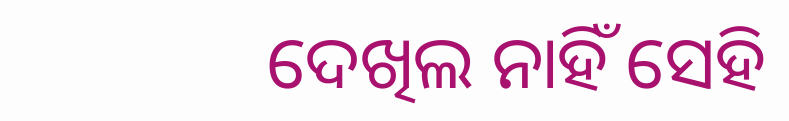ଦେଖିଲ ନାହିଁ ସେହି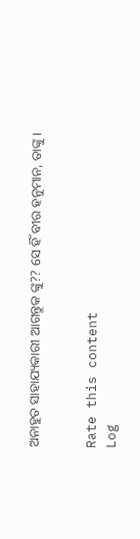ଅନାହୁତ ସାହାଯ୍ୟକାରୀ ଆଗନ୍ତୁକ ଙ୍କୁ?? ସେ ହିଁ ବୀର ହନୁମାନ, ତାଙ୍କୁ।


Rate this content
Log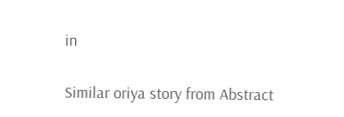in

Similar oriya story from Abstract